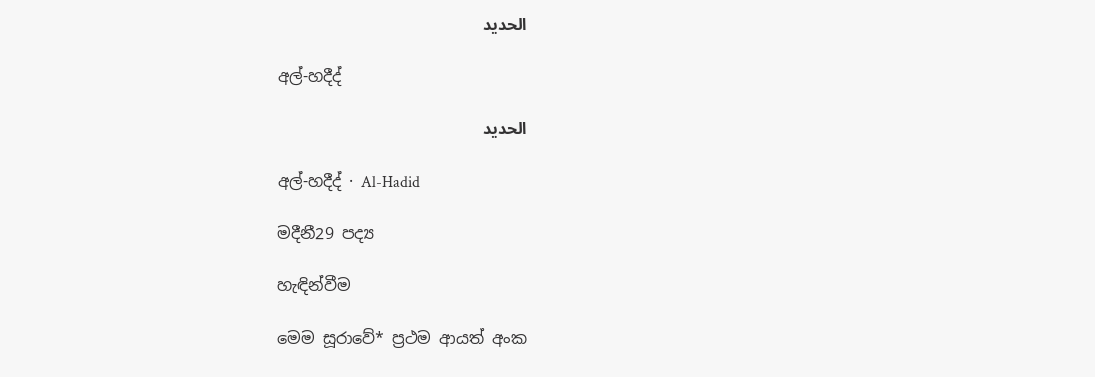الحديد

අල්-හදීද්

الحديد

අල්-හදීද් · Al-Hadid

මදීනී29 පද්‍ය

හැඳින්වීම

මෙම සූරාවේ* ප්‍රථම ආයත් අංක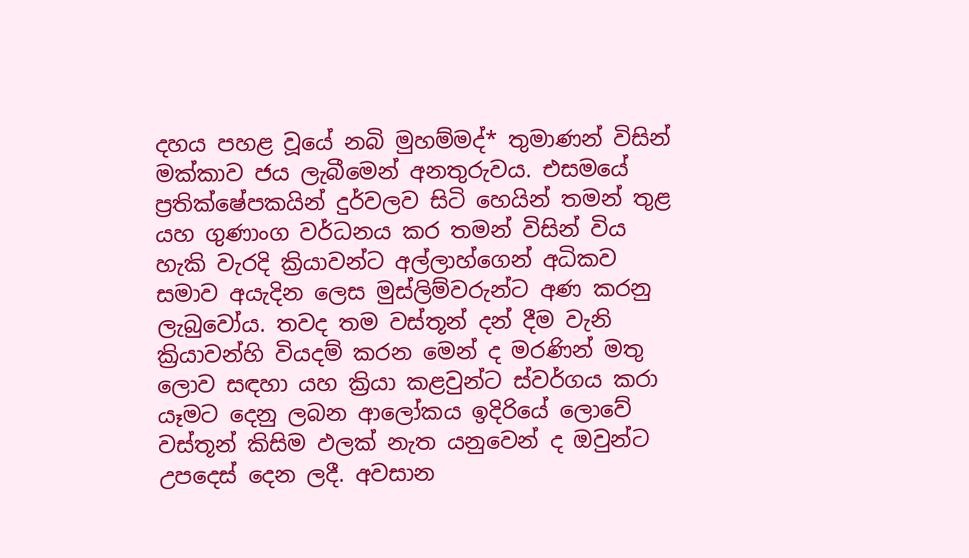දහය පහළ වූයේ නබි මුහම්මද්* තුමාණන් විසින් මක්කාව ජය ලැබීමෙන් අනතුරුවය. එසමයේ ප්‍රතික්ෂේපකයින් දුර්වලව සිටි හෙයින් තමන් තුළ යහ ගුණාංග වර්ධනය කර තමන් විසින් විය හැකි වැරදි ක්‍රියාවන්ට අල්ලාහ්ගෙන් අධිකව සමාව අයැදින ලෙස මුස්ලිම්වරුන්ට අණ කරනු ලැබුවෝය. තවද තම වස්තූන් දන් දීම වැනි ක්‍රියාවන්හි වියදම් කරන මෙන් ද මරණින් මතු ලොව සඳහා යහ ක්‍රියා කළවුන්ට ස්වර්ගය කරා යෑමට දෙනු ලබන ආලෝකය ඉදිරියේ ලොවේ වස්තූන් කිසිම ඵලක් නැත යනුවෙන් ද ඔවුන්ට උපදෙස් දෙන ලදී. අවසාන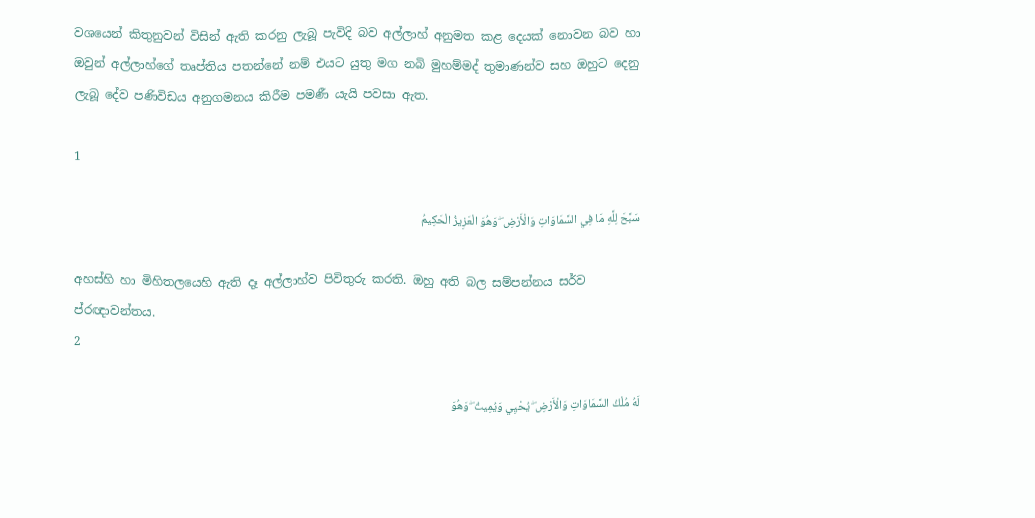වශයෙන් කිතුනුවන් විසින් ඇති කරනු ලැබූ පැවිදි බව අල්ලාහ් අනුමත කළ දෙයක් නොවන බව හා ඔවුන් අල්ලාහ්ගේ තෘප්තිය පතන්නේ නම් එයට යුතු මග නබි මුහම්මද් තුමාණන්ව සහ ඔහුට දෙනු ලැබූ දේව පණිවිඩය අනුගමනය කිරීම පමණී යැයි පවසා ඇත.

1

سَبَّحَ لِلَّهِ مَا فِي السَّمَاوَاتِ وَالْأَرْضِ ۖ وَهُوَ الْعَزِيزُ الْحَكِيمُ

අහස්හි හා මිහිතලයෙහි ඇති දෑ අල්ලාහ්ව පිවිතුරු කරති. ඔහු අති බල සම්පන්නය සර්ව ප්රඥාවන්තය.
2

لَهُ مُلْكُ السَّمَاوَاتِ وَالْأَرْضِ ۖ يُحْيِي وَيُمِيتُ ۖ وَهُوَ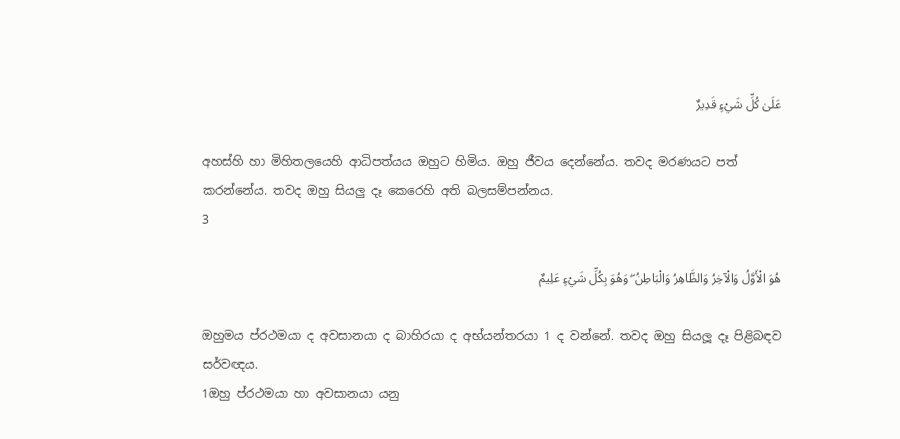عَلَىٰ كُلِّ شَيْءٍ قَدِيرٌ

අහස්හි හා මිහිතලයෙහි ආධිපත්යය ඔහුට හිමිය. ඔහු ජීවය දෙන්නේය. තවද මරණයට පත් කරන්නේය. තවද ඔහු සියලු දෑ කෙරෙහි අති බලසම්පන්නය.
3

هُوَ الْأَوَّلُ وَالْآخِرُ وَالظَّاهِرُ وَالْبَاطِنُ ۖ وَهُوَ بِكُلِّ شَيْءٍ عَلِيمٌ

ඔහුමය ප්රථමයා ද අවසානයා ද බාහිරයා ද අභ්යන්තරයා 1 ද වන්නේ. තවද ඔහු සියලූ දෑ පිළිබඳව සර්වඥය.
1ඔහු ප්රථමයා හා අවසානයා යනු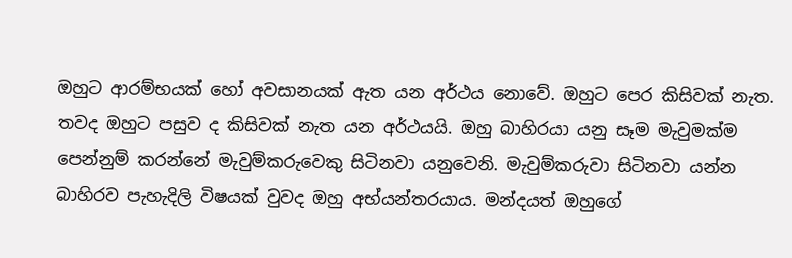ඔහුට ආරම්භයක් හෝ අවසානයක් ඇත යන අර්ථය නොවේ. ඔහුට පෙර කිසිවක් නැත. තවද ඔහුට පසුව ද කිසිවක් නැත යන අර්ථයයි. ඔහු බාහිරයා යනු සෑම මැවුමක්ම පෙන්නුම් කරන්නේ මැවුම්කරුවෙකු සිටිනවා යනුවෙනි. මැවුම්කරුවා සිටිනවා යන්න බාහිරව පැහැදිලි විෂයක් වුවද ඔහු අභ්යන්තරයාය. මන්දයත් ඔහුගේ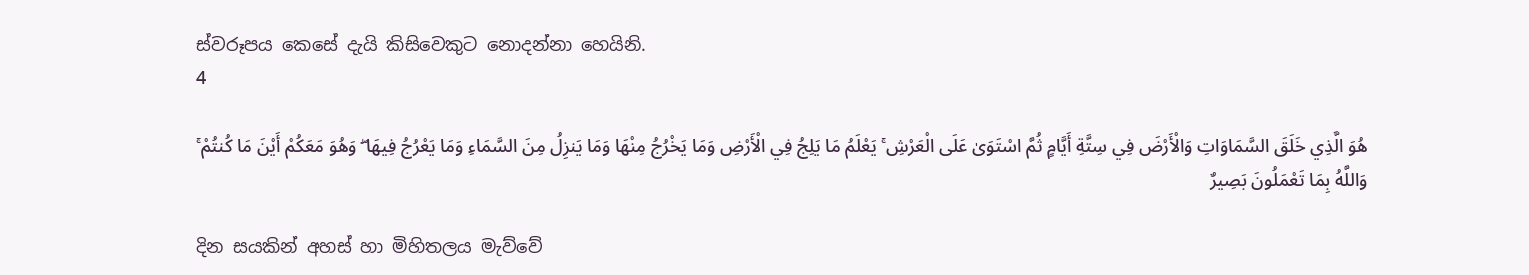ස්වරූපය කෙසේ දැයි කිසිවෙකුට නොදන්නා හෙයිනි.
4

هُوَ الَّذِي خَلَقَ السَّمَاوَاتِ وَالْأَرْضَ فِي سِتَّةِ أَيَّامٍ ثُمَّ اسْتَوَىٰ عَلَى الْعَرْشِ ۚ يَعْلَمُ مَا يَلِجُ فِي الْأَرْضِ وَمَا يَخْرُجُ مِنْهَا وَمَا يَنزِلُ مِنَ السَّمَاءِ وَمَا يَعْرُجُ فِيهَا ۖ وَهُوَ مَعَكُمْ أَيْنَ مَا كُنتُمْ ۚ وَاللَّهُ بِمَا تَعْمَلُونَ بَصِيرٌ

දින සයකින් අහස් හා මිහිතලය මැව්වේ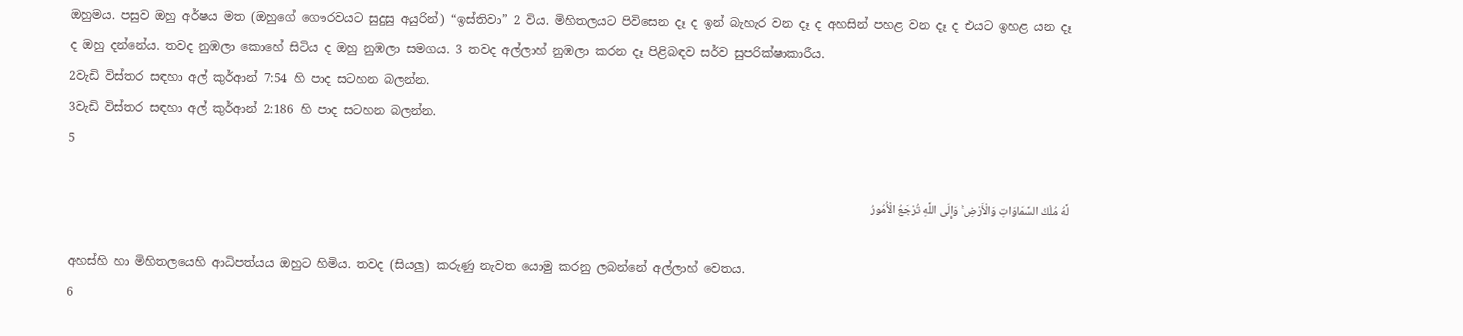ඔහුමය. පසුව ඔහු අර්ෂය මත (ඔහුගේ ගෞරවයට සුදුසු අයුරින්) “ඉස්තිවා” 2 විය. මිහිතලයට පිවිසෙන දෑ ද ඉන් බැහැර වන දෑ ද අහසින් පහළ වන දෑ ද එයට ඉහළ යන දෑ ද ඔහු දන්නේය. තවද නුඹලා කොහේ සිටිය ද ඔහු නුඹලා සමගය. 3 තවද අල්ලාහ් නුඹලා කරන දෑ පිළිබඳව සර්ව සුපරික්ෂාකාරීය.
2වැඩි විස්තර සඳහා අල් කුර්ආන් 7:54 හි පාද සටහන බලන්න.
3වැඩි විස්තර සඳහා අල් කුර්ආන් 2:186 හි පාද සටහන බලන්න.
5

لَّهُ مُلْكُ السَّمَاوَاتِ وَالْأَرْضِ ۚ وَإِلَى اللَّهِ تُرْجَعُ الْأُمُورُ

අහස්හි හා මිහිතලයෙහි ආධිපත්යය ඔහුට හිමිය. තවද (සියලු) කරුණු නැවත යොමු කරනු ලබන්නේ අල්ලාහ් වෙතය.
6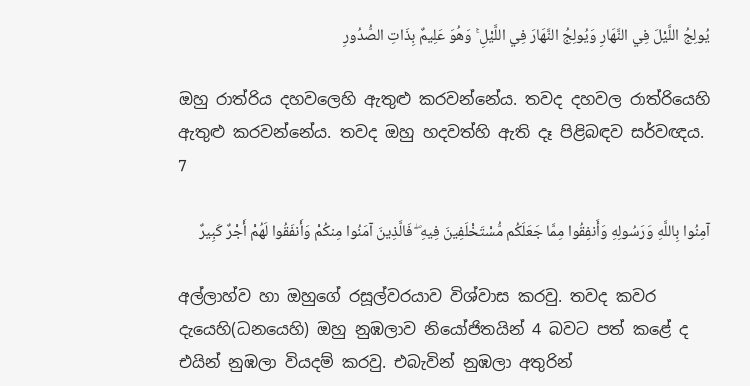يُولِجُ اللَّيْلَ فِي النَّهَارِ وَيُولِجُ النَّهَارَ فِي اللَّيْلِ ۚ وَهُوَ عَلِيمٌ بِذَاتِ الصُّدُورِ

ඔහු රාත්රිය දහවලෙහි ඇතුළු කරවන්නේය. තවද දහවල රාත්රියෙහි ඇතුළු කරවන්නේය. තවද ඔහු හදවත්හි ඇති දෑ පිළිබඳව සර්වඥය.
7

آمِنُوا بِاللَّهِ وَرَسُولِهِ وَأَنفِقُوا مِمَّا جَعَلَكُم مُّسْتَخْلَفِينَ فِيهِ ۖ فَالَّذِينَ آمَنُوا مِنكُمْ وَأَنفَقُوا لَهُمْ أَجْرٌ كَبِيرٌ

අල්ලාහ්ව හා ඔහුගේ රසූල්වරයාව විශ්වාස කරවු. තවද කවර දැයෙහි(ධනයෙහි) ඔහු නුඹලාව නියෝජිතයින් 4 බවට පත් කළේ ද එයින් නුඹලා වියදම් කරවු. එබැවින් නුඹලා අතුරින්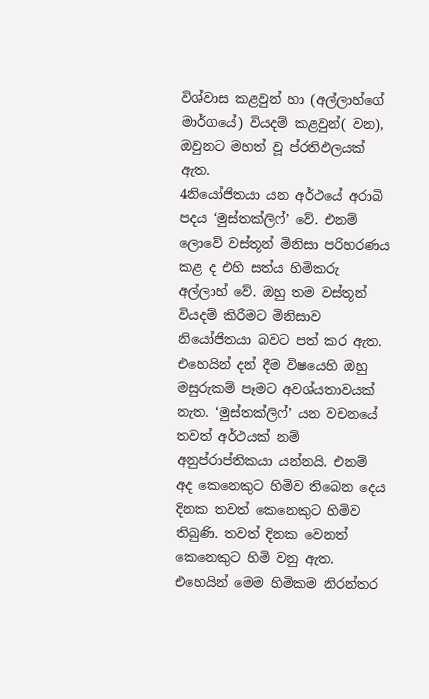විශ්වාස කළවුන් හා (අල්ලාහ්ගේ මාර්ගයේ) වියදම් කළවුන්( වන), ඔවුනට මහත් වූ ප්රතිඵලයක් ඇත.
4නියෝජිතයා යන අර්ථයේ අරාබි පදය ‘මුස්තක්ලිෆ්’ වේ. එනම් ලොවේ වස්තූන් මිනිසා පරිහරණය කළ ද එහි සත්ය හිමිකරු අල්ලාහ් වේ. ඔහු තම වස්තූන් වියදම් කිරීමට මිනිසාව නියෝජිතයා බවට පත් කර ඇත. එහෙයින් දන් දීම විෂයෙහි ඔහු මසුරුකම් පෑමට අවශ්යතාවයක් නැත. ‘මුස්තක්ලිෆ්’ යන වචනයේ තවත් අර්ථයක් නම් අනුප්රාප්තිකයා යන්නයි. එනම් අද කෙනෙකුට හිමිව තිබෙන දෙය දිනක තවත් කෙනෙකුට හිමිව තිබුණි. තවත් දිනක වෙනත් කෙනෙකුට හිමි වනු ඇත. එහෙයින් මෙම හිමිකම නිරන්තර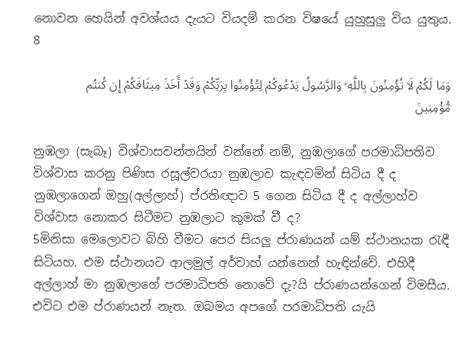නොවන හෙයින් අවශ්යය දැයට වියදම් කරන විෂයේ යුහුසුලු විය යුතුය.
8

وَمَا لَكُمْ لَا تُؤْمِنُونَ بِاللَّهِ ۙ وَالرَّسُولُ يَدْعُوكُمْ لِتُؤْمِنُوا بِرَبِّكُمْ وَقَدْ أَخَذَ مِيثَاقَكُمْ إِن كُنتُم مُّؤْمِنِينَ

නුඹලා (සැබෑ) විශ්වාසවන්තයින් වන්නේ නම්, නුඹලාගේ පරමාධිපතිව විශ්වාස කරනු පිණිස රසූල්වරයා නුඹලාව කැඳවමින් සිටිය දී ද නුඹලාගෙන් ඔහු(අල්ලාහ්) ප්රතිඥාව 5 ගෙන සිටිය දී ද අල්ලාහ්ව විශ්වාස නොකර සිටීමට නුඹලාට කුමක් වී ද?
5මිනිසා මෙලොවට බිහි වීමට පෙර සියලු ප්රාණයන් යම් ස්ථානයක රැඳී සිටියහ. එම ස්ථානයට ආලමුල් අර්වාහ් යන්නෙන් හැඳින්වේ. එහිදී අල්ලාහ් මා නුඹලාගේ පරමාධිපති නොවේ දැ?යි ප්රාණයන්ගෙන් විමසීය. එවිට එම ප්රාණයන් නැත. ඔබමය අපගේ පරමාධිපති යැයි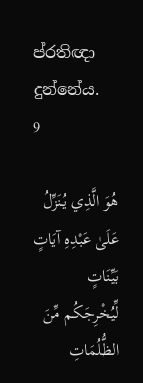ප්රතිඥා දුන්නේය.
9

هُوَ الَّذِي يُنَزِّلُ عَلَىٰ عَبْدِهِ آيَاتٍ بَيِّنَاتٍ لِّيُخْرِجَكُم مِّنَ الظُّلُمَاتِ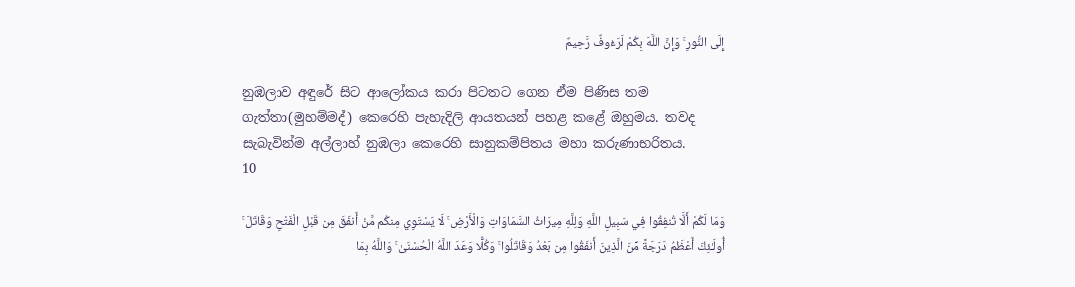إِلَى النُّورِ ۚ وَإِنَّ اللَّهَ بِكُمْ لَرَءُوفٌ رَّحِيمٌ

නුඹලාව අඳුරේ සිට ආලෝකය කරා පිටතට ගෙන ඒම පිණිස තම ගැත්තා(මුහම්මද්) කෙරෙහි පැහැදිලි ආයතයන් පහළ කළේ ඔහුමය. තවද සැබැවින්ම අල්ලාහ් නුඹලා කෙරෙහි සානුකම්පිතය මහා කරුණාභරිතය.
10

وَمَا لَكُمْ أَلَّا تُنفِقُوا فِي سَبِيلِ اللَّهِ وَلِلَّهِ مِيرَاثُ السَّمَاوَاتِ وَالْأَرْضِ ۚ لَا يَسْتَوِي مِنكُم مَّنْ أَنفَقَ مِن قَبْلِ الْفَتْحِ وَقَاتَلَ ۚ أُولَـٰئِكَ أَعْظَمُ دَرَجَةً مِّنَ الَّذِينَ أَنفَقُوا مِن بَعْدُ وَقَاتَلُوا ۚ وَكُلًّا وَعَدَ اللَّهُ الْحُسْنَىٰ ۚ وَاللَّهُ بِمَا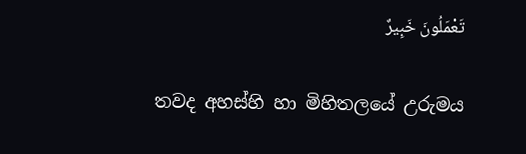تَعْمَلُونَ خَبِيرٌ

තවද අහස්හි හා මිහිතලයේ උරුමය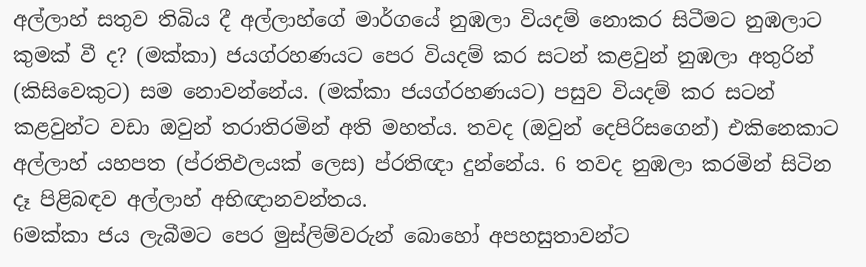අල්ලාහ් සතුව තිබිය දී අල්ලාහ්ගේ මාර්ගයේ නුඹලා වියදම් නොකර සිටීමට නුඹලාට කුමක් වී ද? (මක්කා) ජයග්රහණයට පෙර වියදම් කර සටන් කළවුන් නුඹලා අතුරින් (කිසිවෙකුට) සම නොවන්නේය. (මක්කා ජයග්රහණයට) පසුව වියදම් කර සටන් කළවුන්ට වඩා ඔවුන් තරාතිරමින් අති මහත්ය. තවද (ඔවුන් දෙපිරිසගෙන්) එකිනෙකාට අල්ලාහ් යහපත (ප්රතිඵලයක් ලෙස) ප්රතිඥා දුන්නේය. 6 තවද නුඹලා කරමින් සිටින දෑ පිළිබඳව අල්ලාහ් අභිඥානවන්තය.
6මක්කා ජය ලැබීමට පෙර මුස්ලිම්වරුන් බොහෝ අපහසුතාවන්ට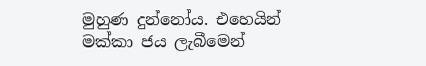මුහුණ දුන්නෝය. එහෙයින් මක්කා ජය ලැබීමෙන්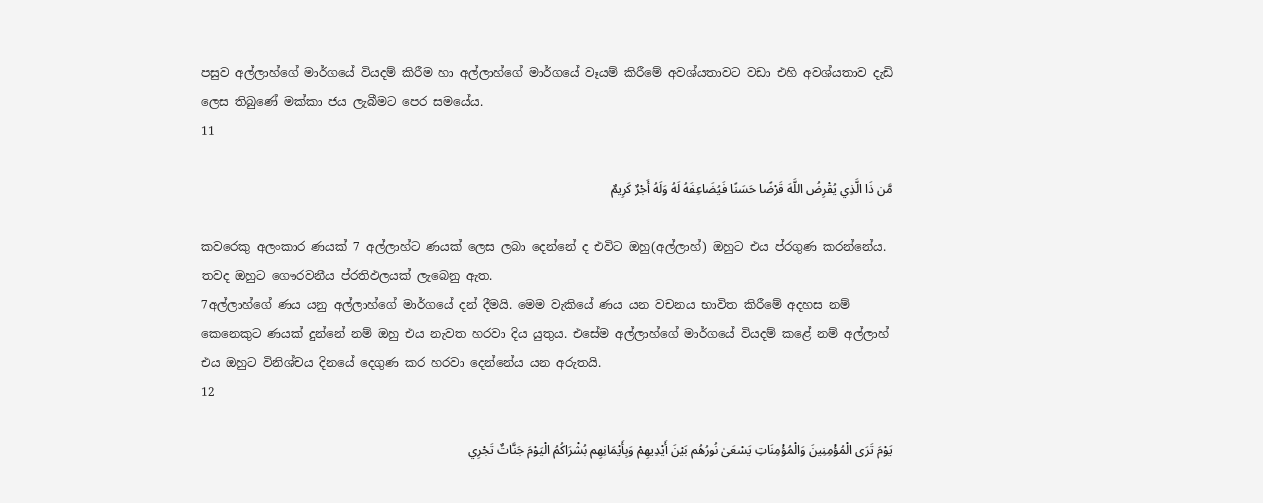පසුව අල්ලාහ්ගේ මාර්ගයේ වියදම් කිරීම හා අල්ලාහ්ගේ මාර්ගයේ වෑයම් කිරීමේ අවශ්යතාවට වඩා එහි අවශ්යතාව දැඩි ලෙස තිබුණේ මක්කා ජය ලැබීමට පෙර සමයේය.
11

مَّن ذَا الَّذِي يُقْرِضُ اللَّهَ قَرْضًا حَسَنًا فَيُضَاعِفَهُ لَهُ وَلَهُ أَجْرٌ كَرِيمٌ

කවරෙකු අලංකාර ණයක් 7 අල්ලාහ්ට ණයක් ලෙස ලබා දෙන්නේ ද එවිට ඔහු(අල්ලාහ්) ඔහුට එය ප්රගුණ කරන්නේය. තවද ඔහුට ගෞරවනීය ප්රතිඵලයක් ලැබෙනු ඇත.
7අල්ලාහ්ගේ ණය යනු අල්ලාහ්ගේ මාර්ගයේ දන් දීමයි. මෙම වැකියේ ණය යන වචනය භාවිත කිරීමේ අදහස නම් කෙනෙකුට ණයක් දුන්නේ නම් ඔහු එය නැවත හරවා දිය යුතුය. එසේම අල්ලාහ්ගේ මාර්ගයේ වියදම් කළේ නම් අල්ලාහ් එය ඔහුට විනිශ්චය දිනයේ දෙගුණ කර හරවා දෙන්නේය යන අරුතයි.
12

يَوْمَ تَرَى الْمُؤْمِنِينَ وَالْمُؤْمِنَاتِ يَسْعَىٰ نُورُهُم بَيْنَ أَيْدِيهِمْ وَبِأَيْمَانِهِم بُشْرَاكُمُ الْيَوْمَ جَنَّاتٌ تَجْرِي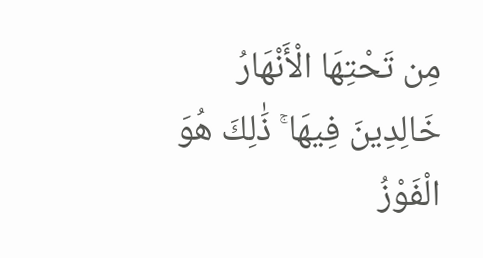مِن تَحْتِهَا الْأَنْهَارُ خَالِدِينَ فِيهَا ۚ ذَٰلِكَ هُوَ الْفَوْزُ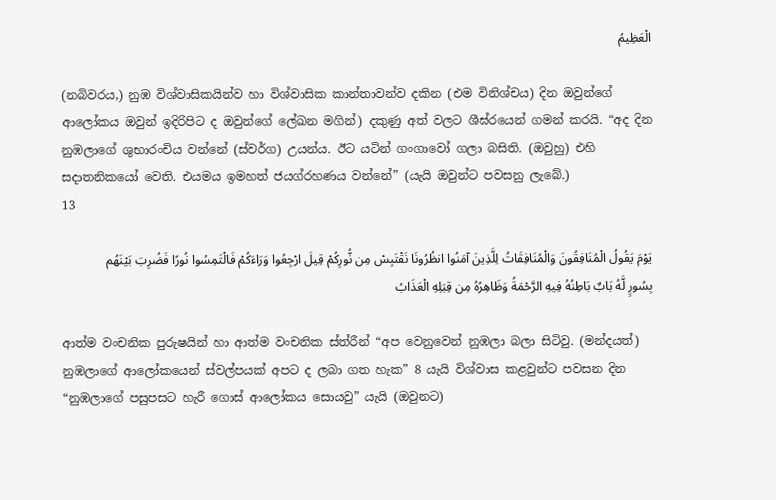الْعَظِيمُ

(නබිවරය,) නුඹ විශ්වාසිකයින්ව හා විශ්වාසික කාන්තාවන්ව දකින (එම විනිශ්චය) දින ඔවුන්ගේ ආලෝකය ඔවුන් ඉදිරිපිට ද ඔවුන්ගේ ලේඛන මගින්) දකුණු අත් වලට ශීඝ්රයෙන් ගමන් කරයි. “අද දින නුඹලාගේ ශුභාරංචිය වන්නේ (ස්වර්ග) උයන්ය. ඊට යටින් ගංගාවෝ ගලා බසිති. (ඔවුහු) එහි සදාතනිකයෝ වෙති. එයමය ඉමහත් ජයග්රහණය වන්නේ” (යැයි ඔවුන්ට පවසනු ලැබේ.)
13

يَوْمَ يَقُولُ الْمُنَافِقُونَ وَالْمُنَافِقَاتُ لِلَّذِينَ آمَنُوا انظُرُونَا نَقْتَبِسْ مِن نُّورِكُمْ قِيلَ ارْجِعُوا وَرَاءَكُمْ فَالْتَمِسُوا نُورًا فَضُرِبَ بَيْنَهُم بِسُورٍ لَّهُ بَابٌ بَاطِنُهُ فِيهِ الرَّحْمَةُ وَظَاهِرُهُ مِن قِبَلِهِ الْعَذَابُ

ආත්ම වංචනික පුරුෂයින් හා ආත්ම වංචනික ස්ත්රීන් “අප වෙනුවෙන් නුඹලා බලා සිටිවු. (මන්දයත්) නුඹලාගේ ආලෝකයෙන් ස්වල්පයක් අපට ද ලබා ගත හැක” 8 යැයි විශ්වාස කළවුන්ට පවසන දින “නුඹලාගේ පසුපසට හැරී ගොස් ආලෝකය සොයවු” යැයි (ඔවුනට)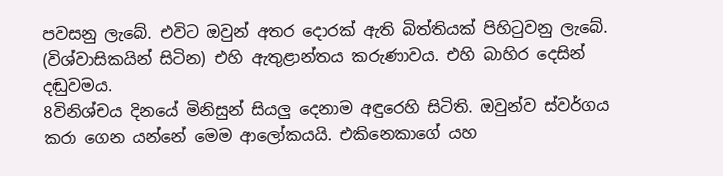පවසනු ලැබේ. එවිට ඔවුන් අතර දොරක් ඇති බිත්තියක් පිහිටුවනු ලැබේ. (විශ්වාසිකයින් සිටින) එහි ඇතුළාන්තය කරුණාවය. එහි බාහිර දෙසින් දඬුවමය.
8විනිශ්චය දිනයේ මිනිසුන් සියලු දෙනාම අඳුරෙහි සිටිති. ඔවුන්ව ස්වර්ගය කරා ගෙන යන්නේ මෙම ආලෝකයයි. එකිනෙකාගේ යහ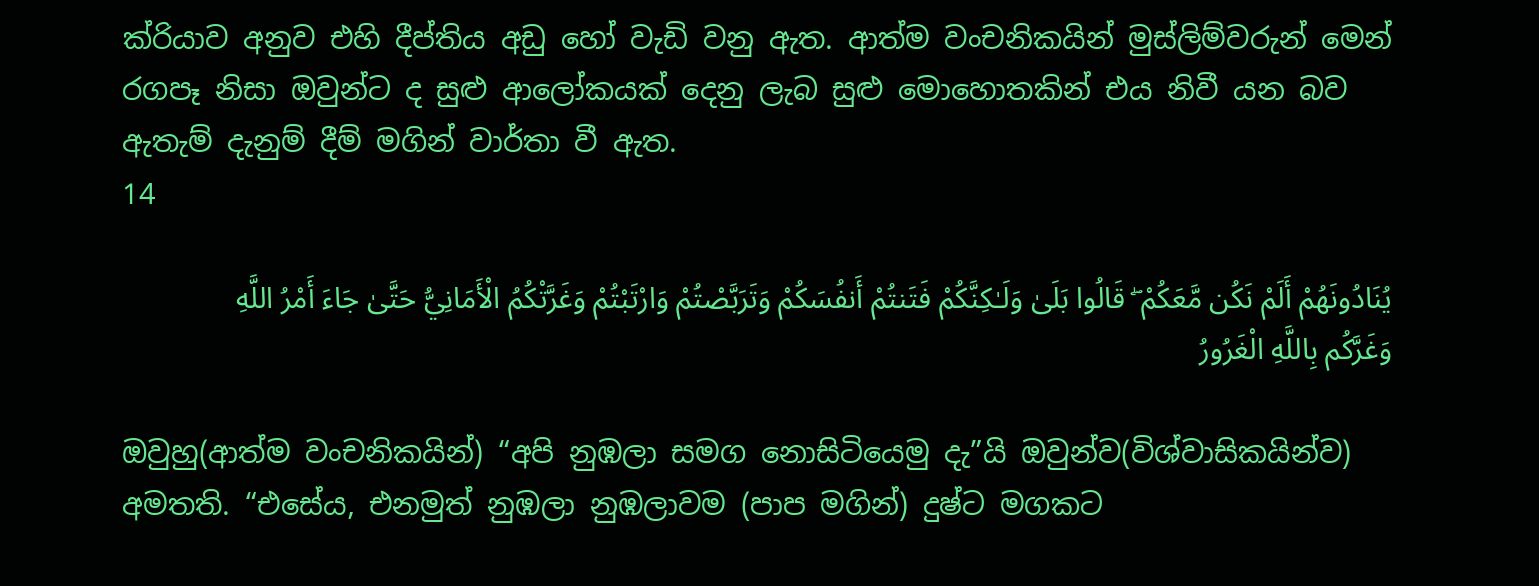ක්රියාව අනුව එහි දීප්තිය අඩු හෝ වැඩි වනු ඇත. ආත්ම වංචනිකයින් මුස්ලිම්වරුන් මෙන් රගපෑ නිසා ඔවුන්ට ද සුළු ආලෝකයක් දෙනු ලැබ සුළු මොහොතකින් එය නිවී යන බව ඇතැම් දැනුම් දීම් මගින් වාර්තා වී ඇත.
14

يُنَادُونَهُمْ أَلَمْ نَكُن مَّعَكُمْ ۖ قَالُوا بَلَىٰ وَلَـٰكِنَّكُمْ فَتَنتُمْ أَنفُسَكُمْ وَتَرَبَّصْتُمْ وَارْتَبْتُمْ وَغَرَّتْكُمُ الْأَمَانِيُّ حَتَّىٰ جَاءَ أَمْرُ اللَّهِ وَغَرَّكُم بِاللَّهِ الْغَرُورُ

ඔවුහු(ආත්ම වංචනිකයින්) “අපි නුඹලා සමග නොසිටියෙමු දැ”යි ඔවුන්ව(විශ්වාසිකයින්ව) අමතති. “එසේය, එනමුත් නුඹලා නුඹලාවම (පාප මගින්) දුෂ්ට මගකට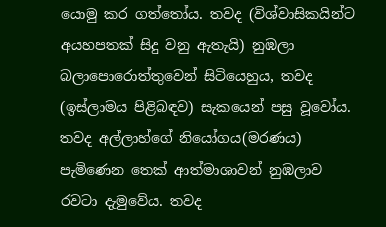යොමු කර ගත්තෝය. තවද (විශ්වාසිකයින්ට අයහපතක් සිදු වනු ඇතැයි) නුඹලා බලාපොරොත්තුවෙන් සිටියෙහුය, තවද (ඉස්ලාමය පිළිබඳව) සැකයෙන් පසු වූවෝය. තවද අල්ලාහ්ගේ නියෝගය(මරණය) පැමිණෙන තෙක් ආත්මාශාවන් නුඹලාව රවටා දැමුවේය. තවද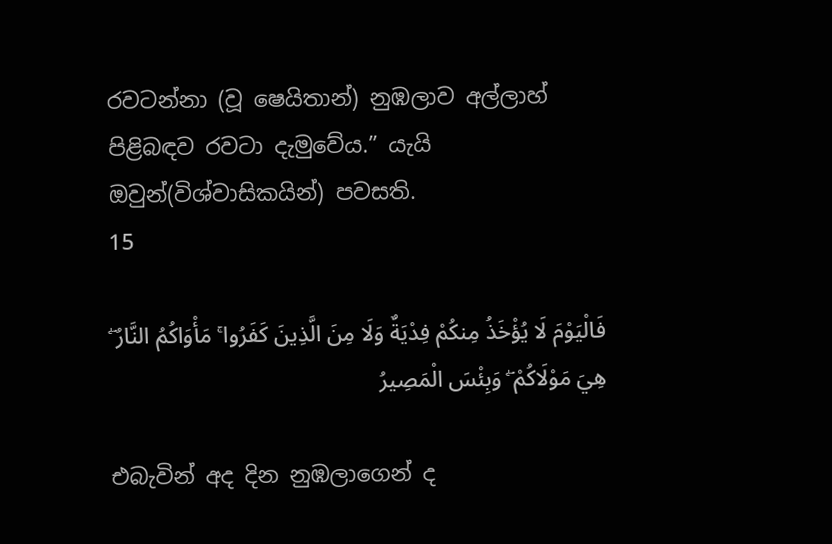රවටන්නා (වූ ෂෙයිතාන්) නුඹලාව අල්ලාහ් පිළිබඳව රවටා දැමුවේය.” යැයි ඔවුන්(විශ්වාසිකයින්) පවසති.
15

فَالْيَوْمَ لَا يُؤْخَذُ مِنكُمْ فِدْيَةٌ وَلَا مِنَ الَّذِينَ كَفَرُوا ۚ مَأْوَاكُمُ النَّارُ ۖ هِيَ مَوْلَاكُمْ ۖ وَبِئْسَ الْمَصِيرُ

එබැවින් අද දින නුඹලාගෙන් ද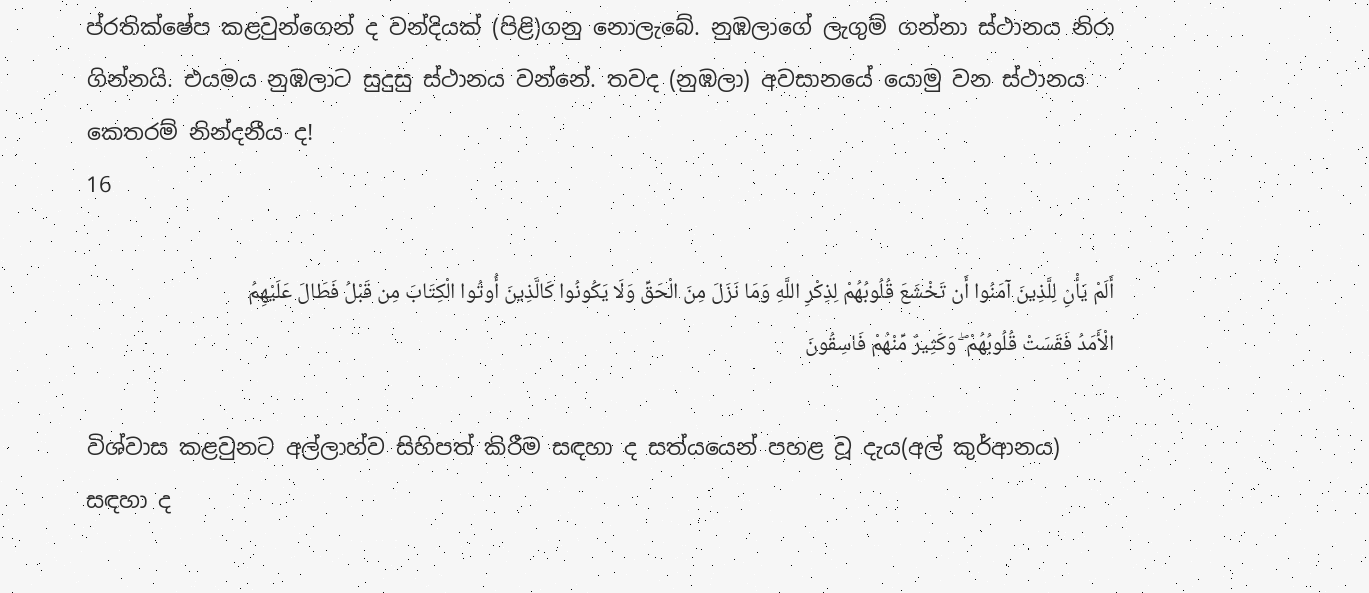ප්රතික්ෂේප කළවුන්ගෙන් ද වන්දියක් (පිළි)ගනු නොලැබේ. නුඹලාගේ ලැගුම් ගන්නා ස්ථානය නිරා ගින්නයි. එයමය නුඹලාට සුදුසු ස්ථානය වන්නේ. තවද (නුඹලා) අවසානයේ යොමු වන ස්ථානය කෙතරම් නින්දනීය ද!
16

أَلَمْ يَأْنِ لِلَّذِينَ آمَنُوا أَن تَخْشَعَ قُلُوبُهُمْ لِذِكْرِ اللَّهِ وَمَا نَزَلَ مِنَ الْحَقِّ وَلَا يَكُونُوا كَالَّذِينَ أُوتُوا الْكِتَابَ مِن قَبْلُ فَطَالَ عَلَيْهِمُ الْأَمَدُ فَقَسَتْ قُلُوبُهُمْ ۖ وَكَثِيرٌ مِّنْهُمْ فَاسِقُونَ

විශ්වාස කළවුනට අල්ලාහ්ව සිහිපත් කිරීම සඳහා ද සත්යයෙන් පහළ වූ දැය(අල් කුර්ආනය) සඳහා ද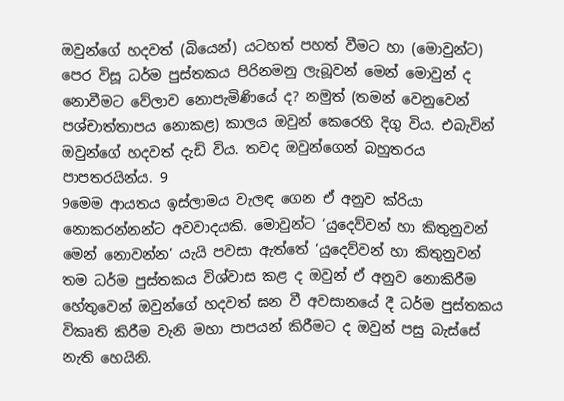ඔවුන්ගේ හදවත් (බියෙන්) යටහත් පහත් වීමට හා (මොවුන්ට) පෙර විසූ ධර්ම පුස්තකය පිරිනමනු ලැබූවන් මෙන් මොවුන් ද නොවීමට වේලාව නොපැමිණියේ ද? නමුත් (තමන් වෙනුවෙන් පශ්චාත්තාපය නොකළ) කාලය ඔවුන් කෙරෙහි දිගු විය. එබැවින් ඔවුන්ගේ හදවත් දැඩි විය. තවද ඔවුන්ගෙන් බහුතරය පාපතරයින්ය. 9
9මෙම ආයතය ඉස්ලාමය වැලඳ ගෙන ඒ අනුව ක්රියා නොකරන්නන්ට අවවාදයකි. මොවුන්ට ‘යුදෙව්වන් හා කිතුනුවන් මෙන් නොවන්න’ යැයි පවසා ඇත්තේ ‘යුදෙව්වන් හා කිතුනුවන් තම ධර්ම පුස්තකය විශ්වාස කළ ද ඔවුන් ඒ අනුව නොකිරීම හේතුවෙන් ඔවුන්ගේ හදවත් ඝන වී අවසානයේ දී ධර්ම පුස්තකය විකෘති කිරීම වැනි මහා පාපයන් කිරීමට ද ඔවුන් පසු බැස්සේ නැති හෙයිනි.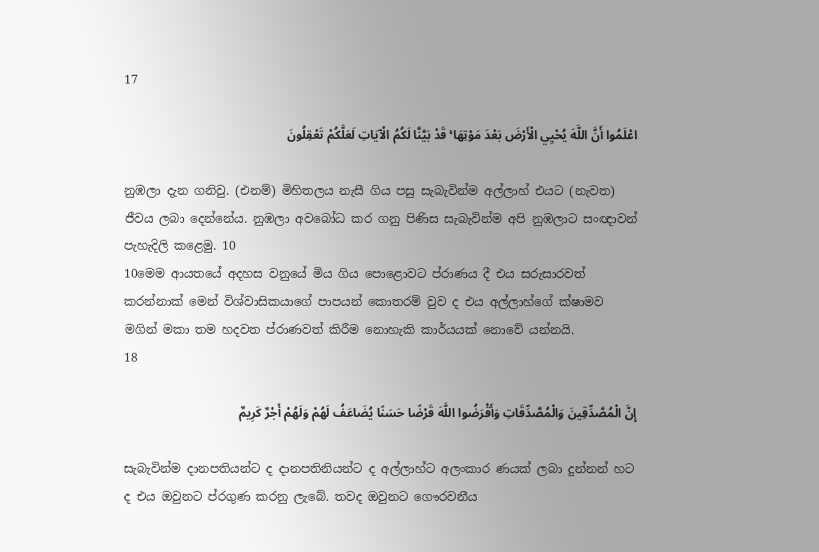17

اعْلَمُوا أَنَّ اللَّهَ يُحْيِي الْأَرْضَ بَعْدَ مَوْتِهَا ۚ قَدْ بَيَّنَّا لَكُمُ الْآيَاتِ لَعَلَّكُمْ تَعْقِلُونَ

නුඹලා දැන ගනිවු. (එනම්) මිහිතලය නැසී ගිය පසු සැබැවින්ම අල්ලාහ් එයට (නැවත) ජීවය ලබා දෙන්නේය. නුඹලා අවබෝධ කර ගනු පිණිස සැබැවින්ම අපි නුඹලාට සංඥාවන් පැහැදිලි කළෙමු. 10
10මෙම ආයතයේ අදහස වනුයේ මිය ගිය පොළොවට ප්රාණය දී එය සරුසාරවත් කරන්නාක් මෙන් විශ්වාසිකයාගේ පාපයන් කොතරම් වුව ද එය අල්ලාහ්ගේ ක්ෂාමව මගින් මකා තම හදවත ප්රාණවත් කිරීම නොහැකි කාර්යයක් නොවේ යන්නයි.
18

إِنَّ الْمُصَّدِّقِينَ وَالْمُصَّدِّقَاتِ وَأَقْرَضُوا اللَّهَ قَرْضًا حَسَنًا يُضَاعَفُ لَهُمْ وَلَهُمْ أَجْرٌ كَرِيمٌ

සැබැවින්ම දානපතියන්ට ද දානපතිනියන්ට ද අල්ලාහ්ට අලංකාර ණයක් ලබා දුන්නන් හට ද එය ඔවුනට ප්රගුණ කරනු ලැබේ. තවද ඔවුනට ගෞරවනීය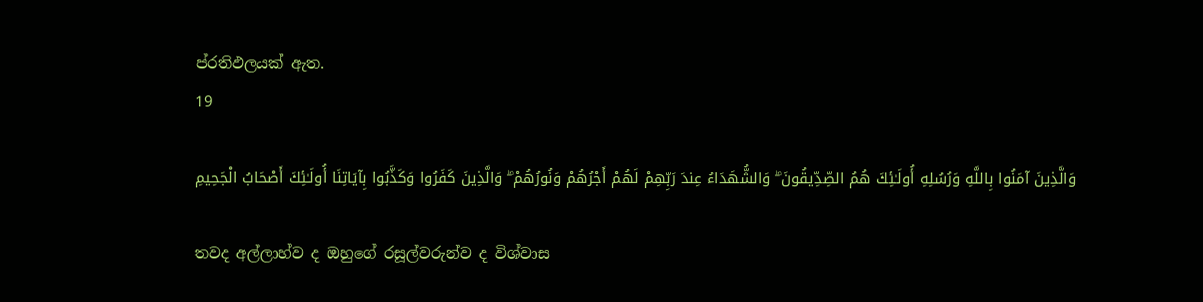ප්රතිඵලයක් ඇත.
19

وَالَّذِينَ آمَنُوا بِاللَّهِ وَرُسُلِهِ أُولَـٰئِكَ هُمُ الصِّدِّيقُونَ ۖ وَالشُّهَدَاءُ عِندَ رَبِّهِمْ لَهُمْ أَجْرُهُمْ وَنُورُهُمْ ۖ وَالَّذِينَ كَفَرُوا وَكَذَّبُوا بِآيَاتِنَا أُولَـٰئِكَ أَصْحَابُ الْجَحِيمِ

තවද අල්ලාහ්ව ද ඔහුගේ රසූල්වරුන්ව ද විශ්වාස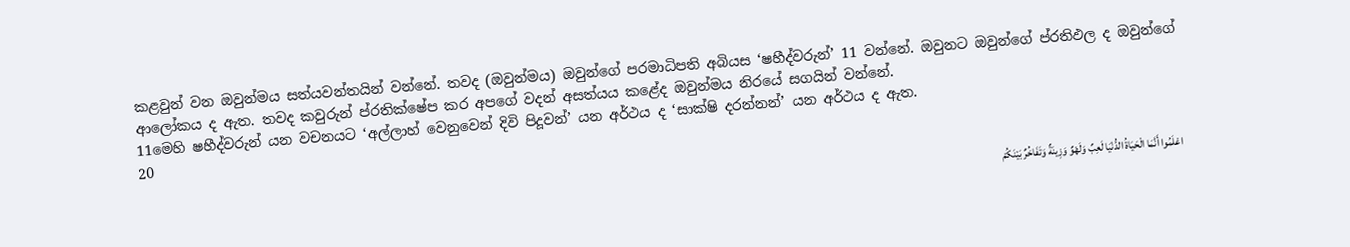කළවුන් වන ඔවුන්මය සත්යවන්තයින් වන්නේ. තවද (ඔවුන්මය) ඔවුන්ගේ පරමාධිපති අබියස ‘ෂහීද්වරුන්’ 11 වන්නේ. ඔවුනට ඔවුන්ගේ ප්රතිඵල ද ඔවුන්ගේ ආලෝකය ද ඇත. තවද කවුරුන් ප්රතික්ෂේප කර අපගේ වදන් අසත්යය කළේද ඔවුන්මය නිරයේ සගයින් වන්නේ.
11මෙහි ෂහීද්වරුන් යන වචනයට ‘අල්ලාහ් වෙනුවෙන් දිවි පිදූවන්’ යන අර්ථය ද ‘සාක්ෂි දරන්නන්’ යන අර්ථය ද ඇත.
20

اعْلَمُوا أَنَّمَا الْحَيَاةُ الدُّنْيَا لَعِبٌ وَلَهْوٌ وَزِينَةٌ وَتَفَاخُرٌ بَيْنَكُمْ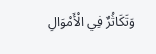وَتَكَاثُرٌ فِي الْأَمْوَالِ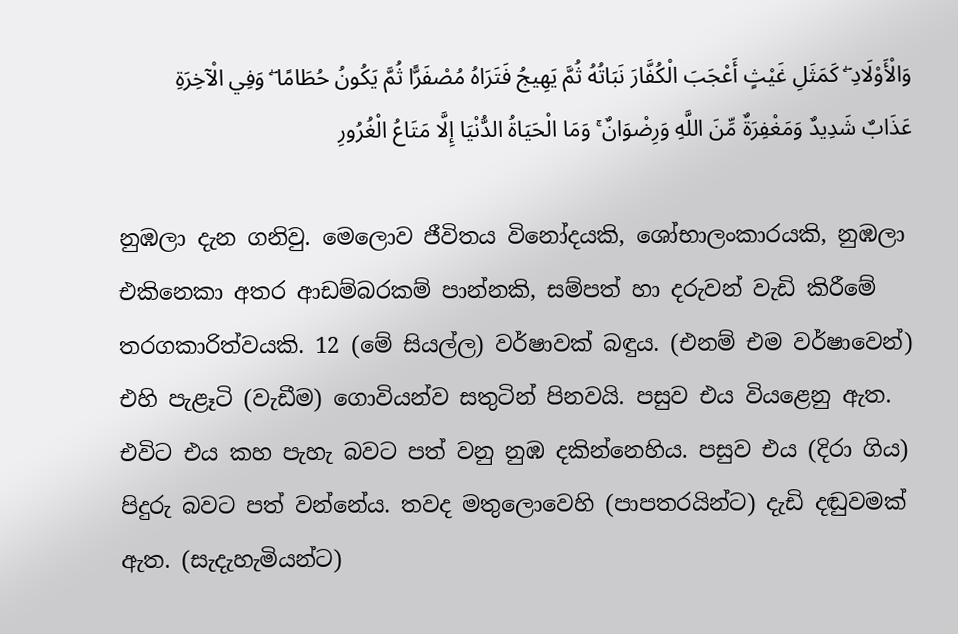وَالْأَوْلَادِ ۖ كَمَثَلِ غَيْثٍ أَعْجَبَ الْكُفَّارَ نَبَاتُهُ ثُمَّ يَهِيجُ فَتَرَاهُ مُصْفَرًّا ثُمَّ يَكُونُ حُطَامًا ۖ وَفِي الْآخِرَةِ عَذَابٌ شَدِيدٌ وَمَغْفِرَةٌ مِّنَ اللَّهِ وَرِضْوَانٌ ۚ وَمَا الْحَيَاةُ الدُّنْيَا إِلَّا مَتَاعُ الْغُرُورِ

නුඹලා දැන ගනිවු. මෙලොව ජීවිතය විනෝදයකි, ශෝභාලංකාරයකි, නුඹලා එකිනෙකා අතර ආඩම්බරකම් පාන්නකි, සම්පත් හා දරුවන් වැඩි කිරීමේ තරගකාරිත්වයකි. 12 (මේ සියල්ල) වර්ෂාවක් බඳුය. (එනම් එම වර්ෂාවෙන්) එහි පැළෑටි (වැඩීම) ගොවියන්ව සතුටින් පිනවයි. පසුව එය වියළෙනු ඇත. එවිට එය කහ පැහැ බවට පත් වනු නුඹ දකින්නෙහිය. පසුව එය (දිරා ගිය) පිදුරු බවට පත් වන්නේය. තවද මතුලොවෙහි (පාපතරයින්ට) දැඩි දඬුවමක් ඇත. (සැදැහැමියන්ට)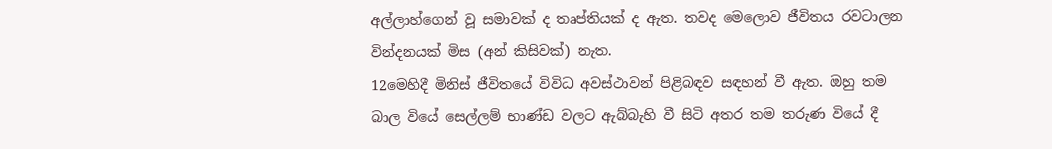අල්ලාහ්ගෙන් වූ සමාවක් ද තෘප්තියක් ද ඇත. තවද මෙලොව ජීවිතය රවටාලන වින්දනයක් මිස (අන් කිසිවක්) නැත.
12මෙහිදී මිනිස් ජීවිතයේ විවිධ අවස්ථාවන් පිළිබඳව සඳහන් වී ඇත. ඔහු තම බාල වියේ සෙල්ලම් භාණ්ඩ වලට ඇබ්බැහි වී සිටි අතර තම තරුණ වියේ දී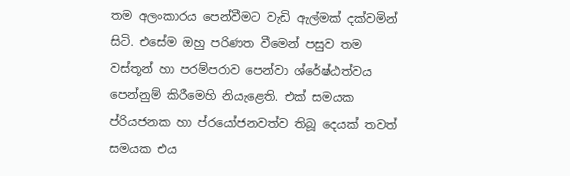තම අලංකාරය පෙන්වීමට වැඩි ඇල්මක් දක්වමින් සිටි. එසේම ඔහු පරිණත වීමෙන් පසුව තම වස්තූන් හා පරම්පරාව පෙන්වා ශ්රේෂ්ඨත්වය පෙන්නුම් කිරීමෙහි නියැළෙති. එක් සමයක ප්රියජනක හා ප්රයෝජනවත්ව තිබූ දෙයක් තවත් සමයක එය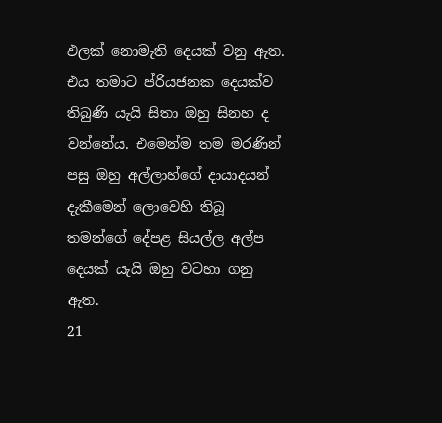ඵලක් නොමැති දෙයක් වනු ඇත. එය තමාට ප්රියජනක දෙයක්ව තිබුණි යැයි සිතා ඔහු සිනහ ද වන්නේය. එමෙන්ම තම මරණින් පසු ඔහු අල්ලාහ්ගේ දායාදයන් දැකීමෙන් ලොවෙහි තිබූ තමන්ගේ දේපළ සියල්ල අල්ප දෙයක් යැයි ඔහු වටහා ගනු ඇත.
21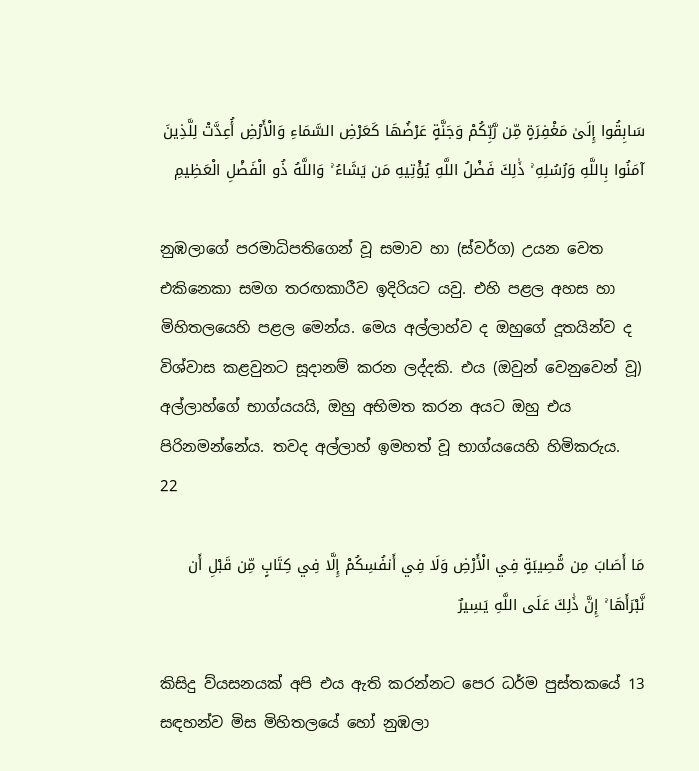سَابِقُوا إِلَىٰ مَغْفِرَةٍ مِّن رَّبِّكُمْ وَجَنَّةٍ عَرْضُهَا كَعَرْضِ السَّمَاءِ وَالْأَرْضِ أُعِدَّتْ لِلَّذِينَ آمَنُوا بِاللَّهِ وَرُسُلِهِ ۚ ذَٰلِكَ فَضْلُ اللَّهِ يُؤْتِيهِ مَن يَشَاءُ ۚ وَاللَّهُ ذُو الْفَضْلِ الْعَظِيمِ

නුඹලාගේ පරමාධිපතිගෙන් වූ සමාව හා (ස්වර්ග) උයන වෙත එකිනෙකා සමග තරඟකාරීව ඉදිරියට යවු. එහි පළල අහස හා මිහිතලයෙහි පළල මෙන්ය. මෙය අල්ලාහ්ව ද ඔහුගේ දූතයින්ව ද විශ්වාස කළවුනට සූදානම් කරන ලද්දකි. එය (ඔවුන් වෙනුවෙන් වූ) අල්ලාහ්ගේ භාග්යයයි, ඔහු අභිමත කරන අයට ඔහු එය පිරිනමන්නේය. තවද අල්ලාහ් ඉමහත් වූ භාග්යයෙහි හිමිකරුය.
22

مَا أَصَابَ مِن مُّصِيبَةٍ فِي الْأَرْضِ وَلَا فِي أَنفُسِكُمْ إِلَّا فِي كِتَابٍ مِّن قَبْلِ أَن نَّبْرَأَهَا ۚ إِنَّ ذَٰلِكَ عَلَى اللَّهِ يَسِيرٌ

කිසිදු ව්යසනයක් අපි එය ඇති කරන්නට පෙර ධර්ම පුස්තකයේ 13 සඳහන්ව මිස මිහිතලයේ හෝ නුඹලා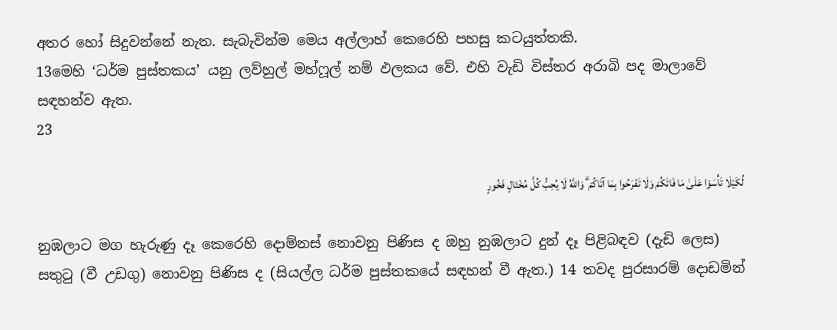අතර හෝ සිදුවන්නේ නැත. සැබැවින්ම මෙය අල්ලාහ් කෙරෙහි පහසු කටයුත්තකි.
13මෙහි ‘ධර්ම පුස්තකය’ යනු ලව්හුල් මහ්ෆූල් නම් ඵලකය වේ. එහි වැඩි විස්තර අරාබි පද මාලාවේ සඳහන්ව ඇත.
23

لِّكَيْلَا تَأْسَوْا عَلَىٰ مَا فَاتَكُمْ وَلَا تَفْرَحُوا بِمَا آتَاكُمْ ۗ وَاللَّهُ لَا يُحِبُّ كُلَّ مُخْتَالٍ فَخُورٍ

නුඹලාට මග හැරුණු දෑ කෙරෙහි දොම්නස් නොවනු පිණිස ද ඔහු නුඹලාට දුන් දෑ පිළිබඳව (දැඩි ලෙස) සතුටු (වී උඩගු) නොවනු පිණිස ද (සියල්ල ධර්ම පුස්තකයේ සඳහන් වී ඇත.) 14 තවද පුරසාරම් දොඩමින්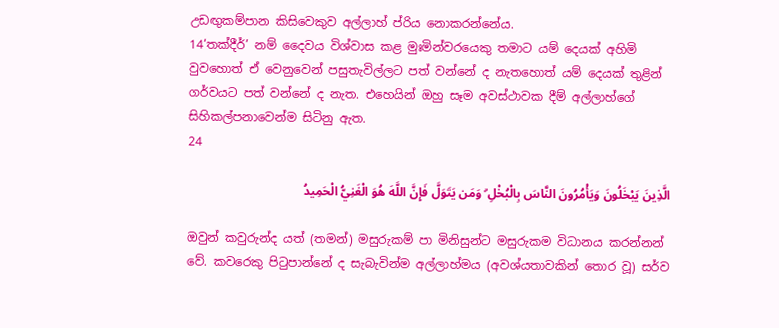උඩඟුකම්පාන කිසිවෙකුව අල්ලාහ් ප්රිය නොකරන්නේය.
14‘තක්දීර්’ නම් දෛවය විශ්වාස කළ මුඃමින්වරයෙකු තමාට යම් දෙයක් අහිමි වුවහොත් ඒ වෙනුවෙන් පසුතැවිල්ලට පත් වන්නේ ද නැතහොත් යම් දෙයක් තුළින් ගර්වයට පත් වන්නේ ද නැත. එහෙයින් ඔහු සෑම අවස්ථාවක දීම් අල්ලාහ්ගේ සිහිකල්පනාවෙන්ම සිටිනු ඇත.
24

الَّذِينَ يَبْخَلُونَ وَيَأْمُرُونَ النَّاسَ بِالْبُخْلِ ۗ وَمَن يَتَوَلَّ فَإِنَّ اللَّهَ هُوَ الْغَنِيُّ الْحَمِيدُ

ඔවුන් කවුරුන්ද යත් (තමන්) මසුරුකම් පා මිනිසුන්ට මසුරුකම විධානය කරන්නන් වේ. කවරෙකු පිටුපාන්නේ ද සැබැවින්ම අල්ලාහ්මය (අවශ්යතාවකින් තොර වූ) සර්ව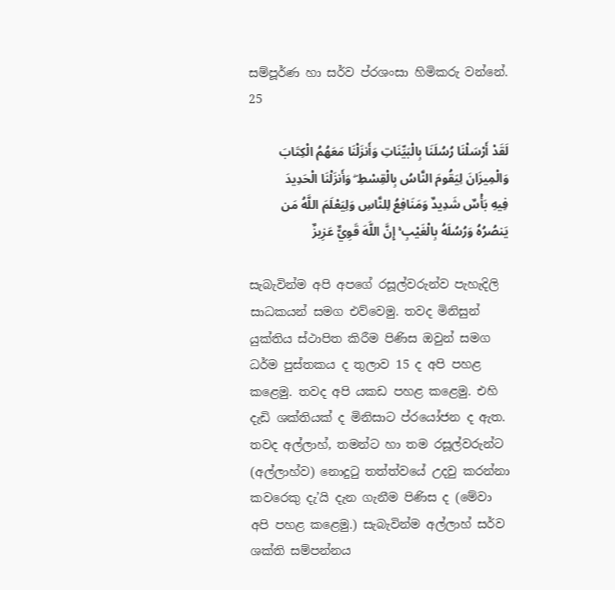සම්පූර්ණ හා සර්ව ප්රශංසා හිමිකරු වන්නේ.
25

لَقَدْ أَرْسَلْنَا رُسُلَنَا بِالْبَيِّنَاتِ وَأَنزَلْنَا مَعَهُمُ الْكِتَابَ وَالْمِيزَانَ لِيَقُومَ النَّاسُ بِالْقِسْطِ ۖ وَأَنزَلْنَا الْحَدِيدَ فِيهِ بَأْسٌ شَدِيدٌ وَمَنَافِعُ لِلنَّاسِ وَلِيَعْلَمَ اللَّهُ مَن يَنصُرُهُ وَرُسُلَهُ بِالْغَيْبِ ۚ إِنَّ اللَّهَ قَوِيٌّ عَزِيزٌ

සැබැවින්ම අපි අපගේ රසූල්වරුන්ව පැහැදිලි සාධකයන් සමග එව්වෙමු. තවද මිනිසුන් යුක්තිය ස්ථාපිත කිරීම පිණිස ඔවුන් සමග ධර්ම පුස්තකය ද තුලාව 15 ද අපි පහළ කළෙමු. තවද අපි යකඩ පහළ කළෙමු. එහි දැඩි ශක්තියක් ද මිනිසාට ප්රයෝජන ද ඇත. තවද අල්ලාහ්, තමන්ට හා තම රසූල්වරුන්ට (අල්ලාහ්ව) නොදුටු තත්ත්වයේ උදවු කරන්නා කවරෙකු දැ’යි දැන ගැනීම පිණිස ද (මේවා අපි පහළ කළෙමු.) සැබැවින්ම අල්ලාහ් සර්ව ශක්ති සම්පන්නය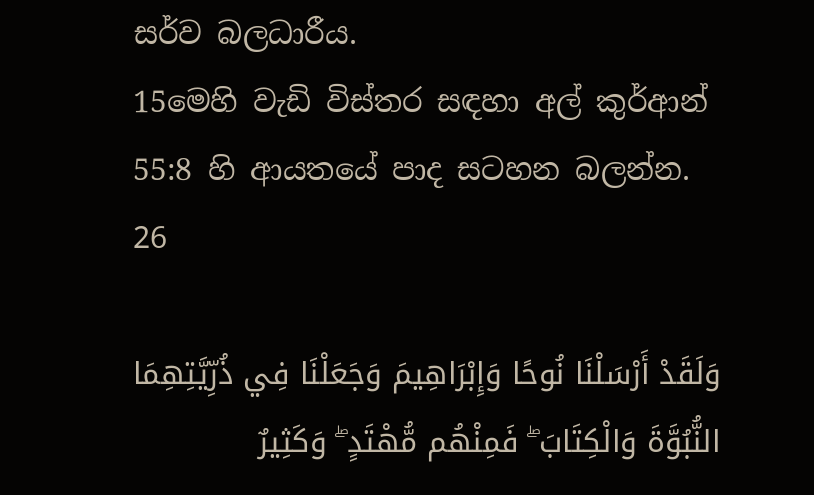සර්ව බලධාරීය.
15මෙහි වැඩි විස්තර සඳහා අල් කුර්ආන් 55:8 හි ආයතයේ පාද සටහන බලන්න.
26

وَلَقَدْ أَرْسَلْنَا نُوحًا وَإِبْرَاهِيمَ وَجَعَلْنَا فِي ذُرِّيَّتِهِمَا النُّبُوَّةَ وَالْكِتَابَ ۖ فَمِنْهُم مُّهْتَدٍ ۖ وَكَثِيرٌ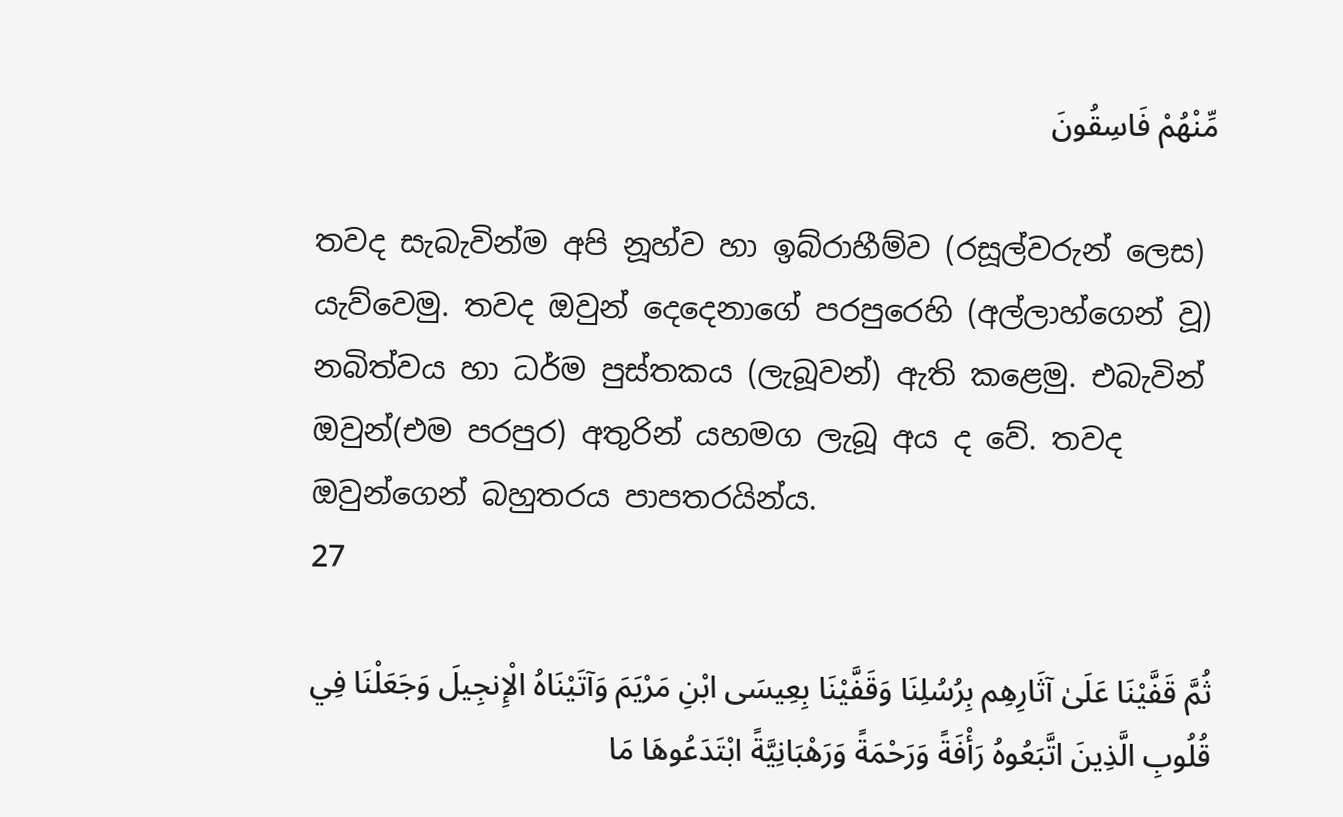مِّنْهُمْ فَاسِقُونَ

තවද සැබැවින්ම අපි නූහ්ව හා ඉබ්රාහීම්ව (රසූල්වරුන් ලෙස) යැව්වෙමු. තවද ඔවුන් දෙදෙනාගේ පරපුරෙහි (අල්ලාහ්ගෙන් වූ) නබිත්වය හා ධර්ම පුස්තකය (ලැබූවන්) ඇති කළෙමු. එබැවින් ඔවුන්(එම පරපුර) අතුරින් යහමග ලැබූ අය ද වේ. තවද ඔවුන්ගෙන් බහුතරය පාපතරයින්ය.
27

ثُمَّ قَفَّيْنَا عَلَىٰ آثَارِهِم بِرُسُلِنَا وَقَفَّيْنَا بِعِيسَى ابْنِ مَرْيَمَ وَآتَيْنَاهُ الْإِنجِيلَ وَجَعَلْنَا فِي قُلُوبِ الَّذِينَ اتَّبَعُوهُ رَأْفَةً وَرَحْمَةً وَرَهْبَانِيَّةً ابْتَدَعُوهَا مَا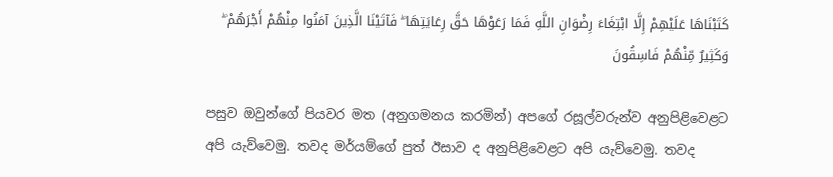كَتَبْنَاهَا عَلَيْهِمْ إِلَّا ابْتِغَاءَ رِضْوَانِ اللَّهِ فَمَا رَعَوْهَا حَقَّ رِعَايَتِهَا ۖ فَآتَيْنَا الَّذِينَ آمَنُوا مِنْهُمْ أَجْرَهُمْ ۖ وَكَثِيرٌ مِّنْهُمْ فَاسِقُونَ

පසුව ඔවුන්ගේ පියවර මත (අනුගමනය කරමින්) අපගේ රසූල්වරුන්ව අනුපිළිවෙළට අපි යැව්වෙමු. තවද මර්යම්ගේ පුත් ඊසාව ද අනුපිළිවෙළට අපි යැව්වෙමු. තවද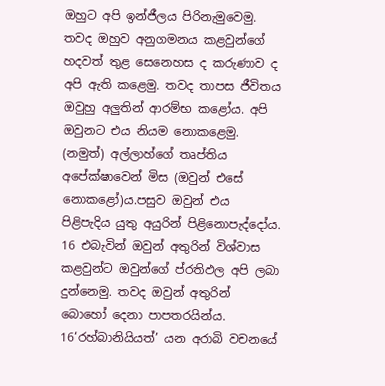ඔහුට අපි ඉන්ජීලය පිරිනැමුවෙමු. තවද ඔහුව අනුගමනය කළවුන්ගේ හදවත් තුළ සෙනෙහස ද කරුණාව ද අපි ඇති කළෙමු. තවද තාපස ජීවිතය ඔවුහු අලුතින් ආරම්භ කළෝය. අපි ඔවුනට එය නියම නොකළෙමු. (නමුත්) අල්ලාහ්ගේ තෘප්තිය අපේක්ෂාවෙන් මිස (ඔවුන් එසේ නොකළෝ)ය.පසුව ඔවුන් එය පිළිපැදිය යුතු අයුරින් පිළිනොපැද්දෝය. 16 එබැවින් ඔවුන් අතුරින් විශ්වාස කළවුන්ට ඔවුන්ගේ ප්රතිඵල අපි ලබා දුන්නෙමු. තවද ඔවුන් අතුරින් බොහෝ දෙනා පාපතරයින්ය.
16‘රහ්බානියියත්’ යන අරාබි වචනයේ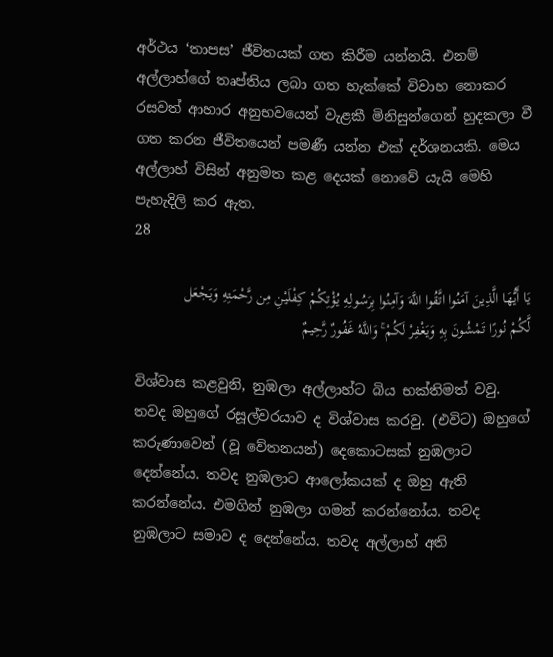අර්ථය ‘තාපස’ ජීවිතයක් ගත කිරීම යන්නයි. එනම් අල්ලාහ්ගේ තෘප්තිය ලබා ගත හැක්කේ විවාහ නොකර රසවත් ආහාර අනුභවයෙන් වැළකී මිනිසුන්ගෙන් හුදකලා වී ගත කරන ජීවිතයෙන් පමණී යන්න එක් දර්ශනයකි. මෙය අල්ලාහ් විසින් අනුමත කළ දෙයක් නොවේ යැයි මෙහි පැහැදිලි කර ඇත.
28

يَا أَيُّهَا الَّذِينَ آمَنُوا اتَّقُوا اللَّهَ وَآمِنُوا بِرَسُولِهِ يُؤْتِكُمْ كِفْلَيْنِ مِن رَّحْمَتِهِ وَيَجْعَل لَّكُمْ نُورًا تَمْشُونَ بِهِ وَيَغْفِرْ لَكُمْ ۚ وَاللَّهُ غَفُورٌ رَّحِيمٌ

විශ්වාස කළවුනි, නුඹලා අල්ලාහ්ට බිය භක්තිමත් වවු. තවද ඔහුගේ රසූල්වරයාව ද විශ්වාස කරවු. (එවිට) ඔහුගේ කරුණාවෙන් (වූ වේතනයන්) දෙකොටසක් නුඹලාට දෙන්නේය. තවද නුඹලාට ආලෝකයක් ද ඔහු ඇති කරන්නේය. එමගින් නුඹලා ගමන් කරන්නෝය. තවද නුඹලාට සමාව ද දෙන්නේය. තවද අල්ලාහ් අති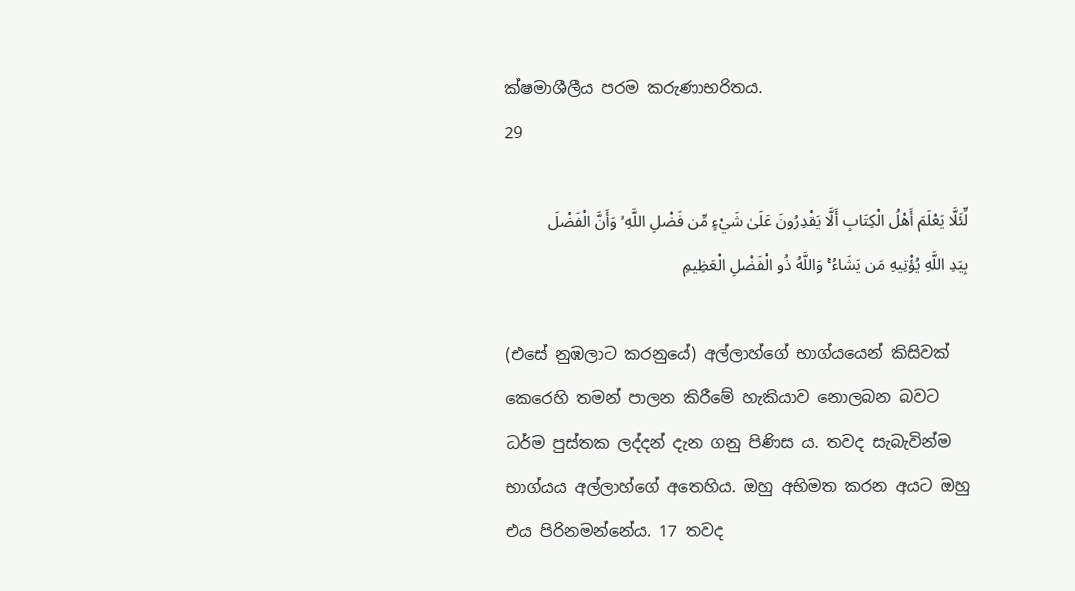ක්ෂමාශීලීය පරම කරුණාභරිතය.
29

لِّئَلَّا يَعْلَمَ أَهْلُ الْكِتَابِ أَلَّا يَقْدِرُونَ عَلَىٰ شَيْءٍ مِّن فَضْلِ اللَّهِ ۙ وَأَنَّ الْفَضْلَ بِيَدِ اللَّهِ يُؤْتِيهِ مَن يَشَاءُ ۚ وَاللَّهُ ذُو الْفَضْلِ الْعَظِيمِ

(එසේ නුඹලාට කරනුයේ) අල්ලාහ්ගේ භාග්යයෙන් කිසිවක් කෙරෙහි තමන් පාලන කිරීමේ හැකියාව නොලබන බවට ධර්ම පුස්තක ලද්දන් දැන ගනු පිණිස ය. තවද සැබැවින්ම භාග්යය අල්ලාහ්ගේ අතෙහිය. ඔහු අභිමත කරන අයට ඔහු එය පිරිනමන්නේය. 17 තවද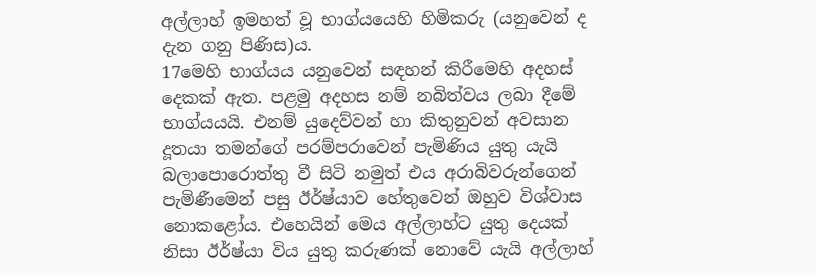අල්ලාහ් ඉමහත් වූ භාග්යයෙහි හිමිකරු (යනුවෙන් ද දැන ගනු පිණිස)ය.
17මෙහි භාග්යය යනුවෙන් සඳහන් කිරීමෙහි අදහස් දෙකක් ඇත. පළමු අදහස නම් නබිත්වය ලබා දීමේ භාග්යයයි. එනම් යුදෙව්වන් හා කිතුනුවන් අවසාන දූතයා තමන්ගේ පරම්පරාවෙන් පැමිණිය යුතු යැයි බලාපොරොත්තු වී සිටි නමුත් එය අරාබිවරුන්ගෙන් පැමිණීමෙන් පසු ඊර්ෂ්යාව හේතුවෙන් ඔහුව විශ්වාස නොකළෝය. එහෙයින් මෙය අල්ලාහ්ට යුතු දෙයක් නිසා ඊර්ෂ්යා විය යුතු කරුණක් නොවේ යැයි අල්ලාහ්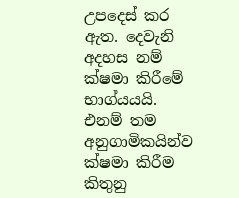උපදෙස් කර ඇත. දෙවැනි අදහස නම් ක්ෂමා කිරීමේ භාග්යයයි. එනම් තම අනුගාමිකයින්ව ක්ෂමා කිරීම කිතුනු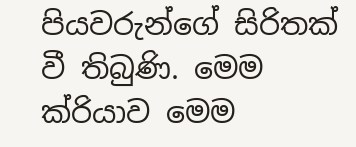පියවරුන්ගේ සිරිතක් වී තිබුණි. මෙම ක්රියාව මෙම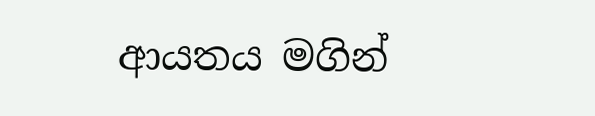ආයතය මගින්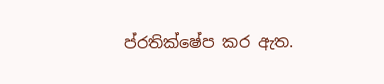ප්රතික්ෂේප කර ඇත.